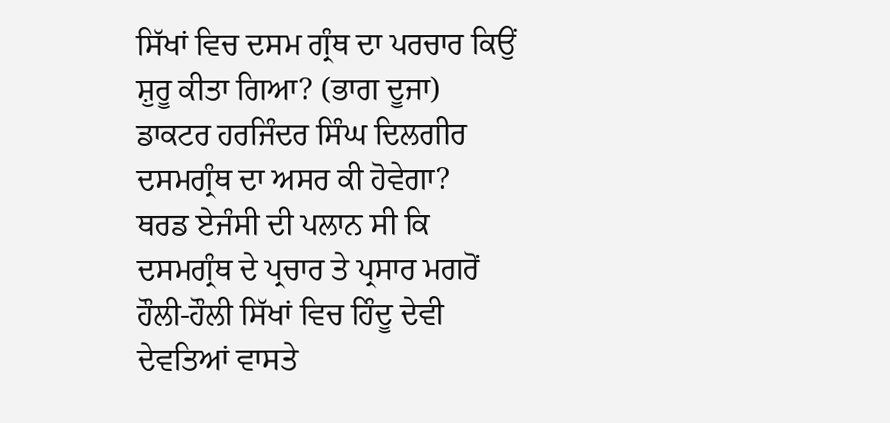ਸਿੱਖਾਂ ਵਿਚ ਦਸਮ ਗ੍ਰੰਥ ਦਾ ਪਰਚਾਰ ਕਿਉਂ ਸ਼ੁਰੂ ਕੀਤਾ ਗਿਆ? (ਭਾਗ ਦੂਜਾ)
ਡਾਕਟਰ ਹਰਜਿੰਦਰ ਸਿੰਘ ਦਿਲਗੀਰ
ਦਸਮਗ੍ਰੰਥ ਦਾ ਅਸਰ ਕੀ ਹੋਵੇਗਾ?
ਥਰਡ ਏਜੰਸੀ ਦੀ ਪਲਾਨ ਸੀ ਕਿ ਦਸਮਗ੍ਰੰਥ ਦੇ ਪ੍ਰਚਾਰ ਤੇ ਪ੍ਰਸਾਰ ਮਗਰੋਂ ਹੌਲੀ-ਹੌਲੀ ਸਿੱਖਾਂ ਵਿਚ ਹਿੰਦੂ ਦੇਵੀ ਦੇਵਤਿਆਂ ਵਾਸਤੇ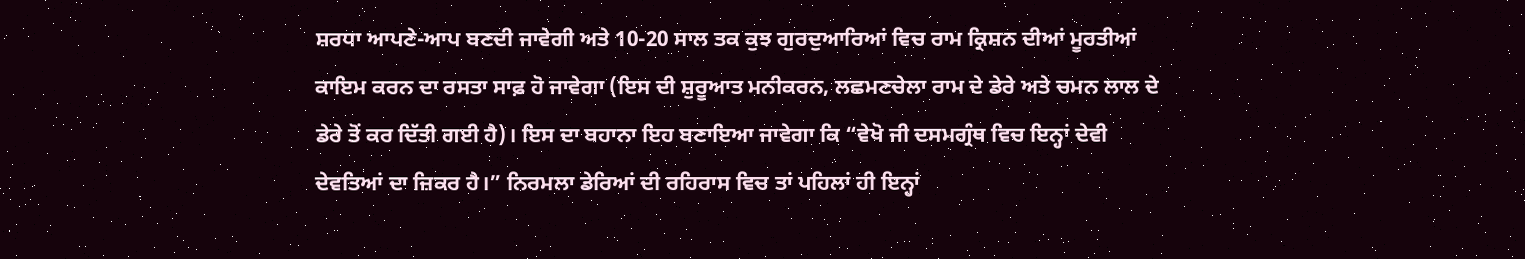ਸ਼ਰਧਾ ਆਪਣੇ-ਆਪ ਬਣਦੀ ਜਾਵੇਗੀ ਅਤੇ 10-20 ਸਾਲ ਤਕ ਕੁਝ ਗੁਰਦੁਆਰਿਆਂ ਵਿਚ ਰਾਮ ਕ੍ਰਿਸ਼ਨ ਦੀਆਂ ਮੂਰਤੀਆਂ ਕਾਇਮ ਕਰਨ ਦਾ ਰਸਤਾ ਸਾਫ਼ ਹੋ ਜਾਵੇਗਾ (ਇਸ ਦੀ ਸ਼ੁਰੂਆਤ ਮਨੀਕਰਨ, ਲਛਮਣਚੇਲਾ ਰਾਮ ਦੇ ਡੇਰੇ ਅਤੇ ਚਮਨ ਲਾਲ ਦੇ ਡੇਰੇ ਤੋਂ ਕਰ ਦਿੱਤੀ ਗਈ ਹੈ)। ਇਸ ਦਾ ਬਹਾਨਾ ਇਹ ਬਣਾਇਆ ਜਾਵੇਗਾ ਕਿ “ਵੇਖੋ ਜੀ ਦਸਮਗ੍ਰੰਥ ਵਿਚ ਇਨ੍ਹਾਂ ਦੇਵੀ ਦੇਵਤਿਆਂ ਦਾ ਜ਼ਿਕਰ ਹੈ।” ਨਿਰਮਲਾ ਡੇਰਿਆਂ ਦੀ ਰਹਿਰਾਸ ਵਿਚ ਤਾਂ ਪਹਿਲਾਂ ਹੀ ਇਨ੍ਹਾਂ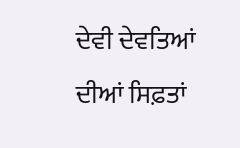ਦੇਵੀ ਦੇਵਤਿਆਂ ਦੀਆਂ ਸਿਫ਼ਤਾਂ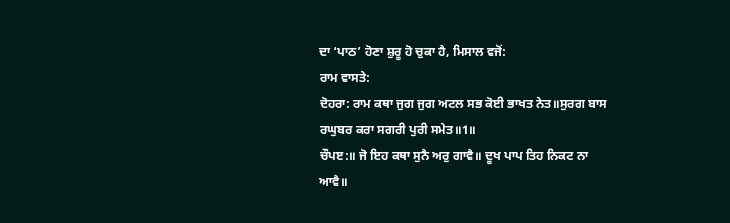ਦਾ ‘ਪਾਠ’ ਹੋਣਾ ਸ਼ੁਰੂ ਹੋ ਚੁਕਾ ਹੈ, ਮਿਸਾਲ ਵਜੋਂ:
ਰਾਮ ਵਾਸਤੇ:
ਦੋਹਰਾ: ਰਾਮ ਕਥਾ ਜੁਗ ਜੁਗ ਅਟਲ ਸਭ ਕੋਈ ਭਾਖਤ ਨੇਤ॥ਸੁਰਗ ਬਾਸ ਰਘੁਬਰ ਕਰਾ ਸਗਰੀ ਪੁਰੀ ਸਮੇਤ॥1॥
ਚੌਪੲ:॥ ਜੋ ਇਹ ਕਥਾ ਸੁਨੈ ਅਰੁ ਗਾਵੈ॥ ਦੂਖ ਪਾਪ ਤਿਹ ਨਿਕਟ ਨਾ ਆਵੈ॥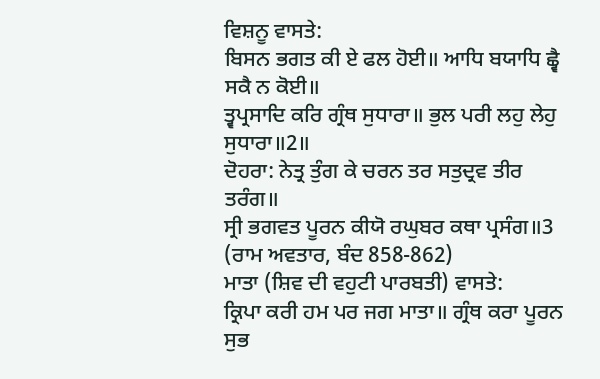ਵਿਸ਼ਨੂ ਵਾਸਤੇ:
ਬਿਸਨ ਭਗਤ ਕੀ ਏ ਫਲ ਹੋਈ॥ ਆਧਿ ਬਯਾਧਿ ਛ੍ਵੈ ਸਕੈ ਨ ਕੋਈ॥
ਤ੍ਵਪ੍ਰਸਾਦਿ ਕਰਿ ਗ੍ਰੰਥ ਸੁਧਾਰਾ॥ ਭੁਲ ਪਰੀ ਲਹੁ ਲੇਹੁ ਸੁਧਾਰਾ॥2॥
ਦੋਹਰਾ: ਨੇਤ੍ਰ ਤੁੰਗ ਕੇ ਚਰਨ ਤਰ ਸਤੁਦ੍ਰਵ ਤੀਰ ਤਰੰਗ॥
ਸ੍ਰੀ ਭਗਵਤ ਪੂਰਨ ਕੀਯੋ ਰਘੁਬਰ ਕਥਾ ਪ੍ਰਸੰਗ॥3 (ਰਾਮ ਅਵਤਾਰ, ਬੰਦ 858-862)
ਮਾਤਾ (ਸ਼ਿਵ ਦੀ ਵਹੁਟੀ ਪਾਰਬਤੀ) ਵਾਸਤੇ:
ਕ੍ਰਿਪਾ ਕਰੀ ਹਮ ਪਰ ਜਗ ਮਾਤਾ॥ ਗ੍ਰੰਥ ਕਰਾ ਪੂਰਨ ਸੁਭ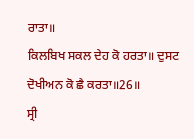ਰਾਤਾ॥
ਕਿਲਬਿਖ ਸਕਲ ਦੇਹ ਕੋ ਹਰਤਾ॥ ਦੁਸਟ ਦੋਖੀਅਨ ਕੋ ਛੈ ਕਰਤਾ॥26॥
ਸ੍ਰੀ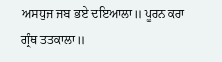ਅਸਧੁਜ ਜਬ ਭਏ ਦਇਆਲਾ॥ ਪੂਰਨ ਕਰਾ ਗ੍ਰੰਥ ਤਤਕਾਲਾ॥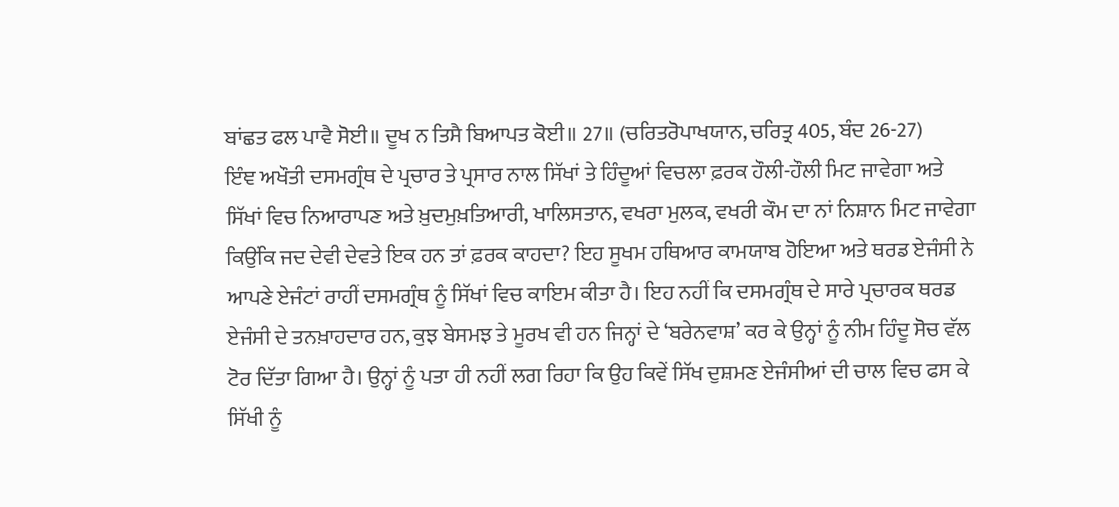ਬਾਂਛਤ ਫਲ ਪਾਵੈ ਸੋਈ॥ ਦੂਖ ਨ ਤਿਸੈ ਬਿਆਪਤ ਕੋਈ॥ 27॥ (ਚਰਿਤਰੋਪਾਖਯਾਨ, ਚਰਿਤ੍ਰ 405, ਬੰਦ 26-27)
ਇੰਞ ਅਖੌਤੀ ਦਸਮਗ੍ਰੰਥ ਦੇ ਪ੍ਰਚਾਰ ਤੇ ਪ੍ਰਸਾਰ ਨਾਲ ਸਿੱਖਾਂ ਤੇ ਹਿੰਦੂਆਂ ਵਿਚਲਾ ਫ਼ਰਕ ਹੌਲੀ-ਹੌਲੀ ਮਿਟ ਜਾਵੇਗਾ ਅਤੇ ਸਿੱਖਾਂ ਵਿਚ ਨਿਆਰਾਪਣ ਅਤੇ ਖ਼ੁਦਮੁਖ਼ਤਿਆਰੀ, ਖਾਲਿਸਤਾਨ, ਵਖਰਾ ਮੁਲਕ, ਵਖਰੀ ਕੌਮ ਦਾ ਨਾਂ ਨਿਸ਼ਾਨ ਮਿਟ ਜਾਵੇਗਾ ਕਿਉਂਕਿ ਜਦ ਦੇਵੀ ਦੇਵਤੇ ਇਕ ਹਨ ਤਾਂ ਫ਼ਰਕ ਕਾਹਦਾ? ਇਹ ਸੂਖਮ ਹਥਿਆਰ ਕਾਮਯਾਬ ਹੋਇਆ ਅਤੇ ਥਰਡ ਏਜੰਸੀ ਨੇ ਆਪਣੇ ਏਜੰਟਾਂ ਰਾਹੀਂ ਦਸਮਗ੍ਰੰਥ ਨੂੰ ਸਿੱਖਾਂ ਵਿਚ ਕਾਇਮ ਕੀਤਾ ਹੈ। ਇਹ ਨਹੀਂ ਕਿ ਦਸਮਗ੍ਰੰਥ ਦੇ ਸਾਰੇ ਪ੍ਰਚਾਰਕ ਥਰਡ ਏਜੰਸੀ ਦੇ ਤਨਖ਼ਾਹਦਾਰ ਹਨ, ਕੁਝ ਬੇਸਮਝ ਤੇ ਮੂਰਖ ਵੀ ਹਨ ਜਿਨ੍ਹਾਂ ਦੇ ‘ਬਰੇਨਵਾਸ਼’ ਕਰ ਕੇ ਉਨ੍ਹਾਂ ਨੂੰ ਨੀਮ ਹਿੰਦੂ ਸੋਚ ਵੱਲ ਟੋਰ ਦਿੱਤਾ ਗਿਆ ਹੈ। ਉਨ੍ਹਾਂ ਨੂੰ ਪਤਾ ਹੀ ਨਹੀਂ ਲਗ ਰਿਹਾ ਕਿ ਉਹ ਕਿਵੇਂ ਸਿੱਖ ਦੁਸ਼ਮਣ ਏਜੰਸੀਆਂ ਦੀ ਚਾਲ ਵਿਚ ਫਸ ਕੇ ਸਿੱਖੀ ਨੂੰ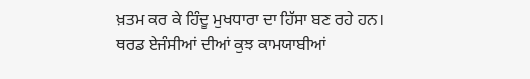ਖ਼ਤਮ ਕਰ ਕੇ ਹਿੰਦੂ ਮੁਖਧਾਰਾ ਦਾ ਹਿੱਸਾ ਬਣ ਰਹੇ ਹਨ।
ਥਰਡ ਏਜੰਸੀਆਂ ਦੀਆਂ ਕੁਝ ਕਾਮਯਾਬੀਆਂ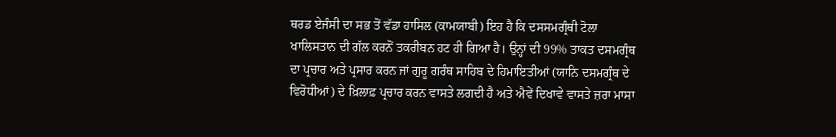ਥਰਡ ਏਜੰਸੀ ਦਾ ਸਭ ਤੋਂ ਵੱਡਾ ਹਾਸਿਲ (ਕਾਮਯਾਬੀ) ਇਹ ਹੈ ਕਿ ਦਸਸਮਗ੍ਰੰਥੀ ਟੋਲਾ ਖਾਲਿਸਤਾਨ ਦੀ ਗੱਲ ਕਰਨੋਂ ਤਕਰੀਬਨ ਹਟ ਹੀ ਗਿਆ ਹੈ। ਉਨ੍ਹਾਂ ਦੀ 99% ਤਾਕਤ ਦਸਮਗ੍ਰੰਥ ਦਾ ਪ੍ਰਚਾਰ ਅਤੇ ਪ੍ਰਸਾਰ ਕਰਨ ਜਾਂ ਗੁਰੂ ਗਰੰਥ ਸਾਹਿਬ ਦੇ ਹਿਮਾਇਤੀਆਂ (ਯਾਨਿ ਦਸਮਗ੍ਰੰਥ ਦੇ ਵਿਰੋਧੀਆਂ) ਦੇ ਖ਼ਿਲਾਫ਼ ਪ੍ਰਚਾਰ ਕਰਨ ਵਾਸਤੇ ਲਗਦੀ ਹੈ ਅਤੇ ਐਵੇਂ ਦਿਖਾਵੇ ਵਾਸਤੇ ਜ਼ਰਾ ਮਾਸਾ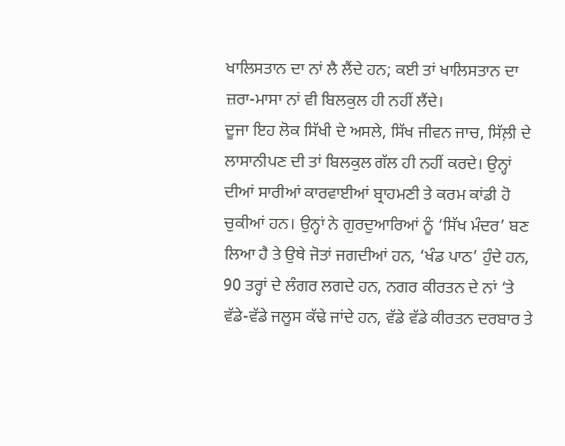ਖਾਲਿਸਤਾਨ ਦਾ ਨਾਂ ਲੈ ਲੈਂਦੇ ਹਨ; ਕਈ ਤਾਂ ਖਾਲਿਸਤਾਨ ਦਾ ਜ਼ਰਾ-ਮਾਸਾ ਨਾਂ ਵੀ ਬਿਲਕੁਲ ਹੀ ਨਹੀਂ ਲੈਂਦੇ।
ਦੂਜਾ ਇਹ ਲੋਕ ਸਿੱਖੀ ਦੇ ਅਸਲੇ, ਸਿੱਖ ਜੀਵਨ ਜਾਚ, ਸਿੱਲ਼ੀ ਦੇ ਲਾਸਾਨੀਪਣ ਦੀ ਤਾਂ ਬਿਲਕੁਲ ਗੱਲ ਹੀ ਨਹੀਂ ਕਰਦੇ। ਉਨ੍ਹਾਂ ਦੀਆਂ ਸਾਰੀਆਂ ਕਾਰਵਾਈਆਂ ਬ੍ਰਾਹਮਣੀ ਤੇ ਕਰਮ ਕਾਂਡੀ ਹੋ ਚੁਕੀਆਂ ਹਨ। ਉਨ੍ਹਾਂ ਨੇ ਗੁਰਦੁਆਰਿਆਂ ਨੂੰ ‘ਸਿੱਖ ਮੰਦਰ’ ਬਣ ਲਿਆ ਹੈ ਤੇ ਉਥੇ ਜੋਤਾਂ ਜਗਦੀਆਂ ਹਨ, ‘ਖੰਡ ਪਾਠ’ ਹੁੰਦੇ ਹਨ, 90 ਤਰ੍ਹਾਂ ਦੇ ਲੰਗਰ ਲਗਦੇ ਹਨ, ਨਗਰ ਕੀਰਤਨ ਦੇ ਨਾਂ ‘ਤੇ ਵੱਡੇ-ਵੱਡੇ ਜਲੂਸ ਕੱਢੇ ਜਾਂਦੇ ਹਨ, ਵੱਡੇ ਵੱਡੇ ਕੀਰਤਨ ਦਰਬਾਰ ਤੇ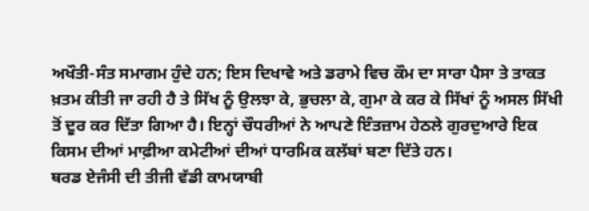ਅਖੌਤੀ-ਸੰਤ ਸਮਾਗਮ ਹੁੰਦੇ ਹਨ; ਇਸ ਦਿਖਾਵੇ ਅਤੇ ਡਰਾਮੇ ਵਿਚ ਕੌਮ ਦਾ ਸਾਰਾ ਪੈਸਾ ਤੇ ਤਾਕਤ ਖ਼ਤਮ ਕੀਤੀ ਜਾ ਰਹੀ ਹੈ ਤੇ ਸਿੱਖ ਨੂੰ ਉਲਝਾ ਕੇ, ਭੁਚਲਾ ਕੇ, ਗੁਮਾ ਕੇ ਕਰ ਕੇ ਸਿੱਖਾਂ ਨੂੰ ਅਸਲ ਸਿੱਖੀ ਤੋਂ ਦੂਰ ਕਰ ਦਿੱਤਾ ਗਿਆ ਹੈ। ਇਨ੍ਹਾਂ ਚੌਧਰੀਆਂ ਨੇ ਆਪਣੇ ਇੰਤਜ਼ਾਮ ਹੇਠਲੇ ਗੁਰਦੁਆਰੇ ਇਕ ਕਿਸਮ ਦੀਆਂ ਮਾਫ਼ੀਆ ਕਮੇਟੀਆਂ ਦੀਆਂ ਧਾਰਮਿਕ ਕਲੱਬਾਂ ਬਣਾ ਦਿੱਤੇ ਹਨ।
ਥਰਡ ਏਜੰਸੀ ਦੀ ਤੀਜੀ ਵੱਡੀ ਕਾਮਯਾਬੀ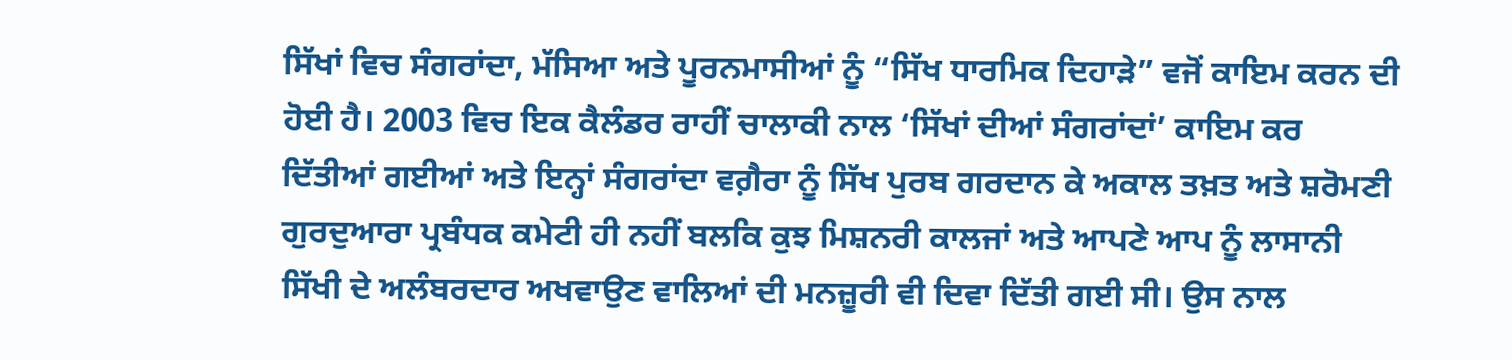ਸਿੱਖਾਂ ਵਿਚ ਸੰਗਰਾਂਦਾ, ਮੱਸਿਆ ਅਤੇ ਪੂਰਨਮਾਸੀਆਂ ਨੂੰ “ਸਿੱਖ ਧਾਰਮਿਕ ਦਿਹਾੜੇ” ਵਜੋਂ ਕਾਇਮ ਕਰਨ ਦੀ ਹੋਈ ਹੈ। 2003 ਵਿਚ ਇਕ ਕੈਲੰਡਰ ਰਾਹੀਂ ਚਾਲਾਕੀ ਨਾਲ ‘ਸਿੱਖਾਂ ਦੀਆਂ ਸੰਗਰਾਂਦਾਂ’ ਕਾਇਮ ਕਰ ਦਿੱਤੀਆਂ ਗਈਆਂ ਅਤੇ ਇਨ੍ਹਾਂ ਸੰਗਰਾਂਦਾ ਵਗ਼ੈਰਾ ਨੂੰ ਸਿੱਖ ਪੁਰਬ ਗਰਦਾਨ ਕੇ ਅਕਾਲ ਤਖ਼ਤ ਅਤੇ ਸ਼ਰੋਮਣੀ ਗੁਰਦੁਆਰਾ ਪ੍ਰਬੰਧਕ ਕਮੇਟੀ ਹੀ ਨਹੀਂ ਬਲਕਿ ਕੁਝ ਮਿਸ਼ਨਰੀ ਕਾਲਜਾਂ ਅਤੇ ਆਪਣੇ ਆਪ ਨੂੰ ਲਾਸਾਨੀ ਸਿੱਖੀ ਦੇ ਅਲੰਬਰਦਾਰ ਅਖਵਾਉਣ ਵਾਲਿਆਂ ਦੀ ਮਨਜ਼ੂਰੀ ਵੀ ਦਿਵਾ ਦਿੱਤੀ ਗਈ ਸੀ। ਉਸ ਨਾਲ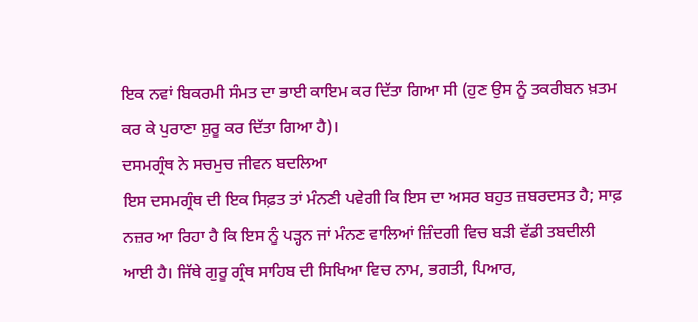ਇਕ ਨਵਾਂ ਬਿਕਰਮੀ ਸੰਮਤ ਦਾ ਭਾਈ ਕਾਇਮ ਕਰ ਦਿੱਤਾ ਗਿਆ ਸੀ (ਹੁਣ ਉਸ ਨੂੰ ਤਕਰੀਬਨ ਖ਼ਤਮ ਕਰ ਕੇ ਪੁਰਾਣਾ ਸ਼ੁਰੂ ਕਰ ਦਿੱਤਾ ਗਿਆ ਹੈ)।
ਦਸਮਗ੍ਰੰਥ ਨੇ ਸਚਮੁਚ ਜੀਵਨ ਬਦਲਿਆ
ਇਸ ਦਸਮਗ੍ਰੰਥ ਦੀ ਇਕ ਸਿਫ਼ਤ ਤਾਂ ਮੰਨਣੀ ਪਵੇਗੀ ਕਿ ਇਸ ਦਾ ਅਸਰ ਬਹੁਤ ਜ਼ਬਰਦਸਤ ਹੈ; ਸਾਫ਼ ਨਜ਼ਰ ਆ ਰਿਹਾ ਹੈ ਕਿ ਇਸ ਨੂੰ ਪੜ੍ਹਨ ਜਾਂ ਮੰਨਣ ਵਾਲਿਆਂ ਜ਼ਿੰਦਗੀ ਵਿਚ ਬੜੀ ਵੱਡੀ ਤਬਦੀਲੀ ਆਈ ਹੈ। ਜਿੱਥੇ ਗੁਰੂ ਗ੍ਰੰਥ ਸਾਹਿਬ ਦੀ ਸਿਖਿਆ ਵਿਚ ਨਾਮ, ਭਗਤੀ, ਪਿਆਰ,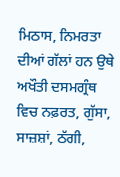ਮਿਠਾਸ, ਨਿਮਰਤਾ ਦੀਆਂ ਗੱਲਾਂ ਹਨ ਉਥੇ ਅਖੌਤੀ ਦਸਮਗ੍ਰੰਥ ਵਿਚ ਨਫ਼ਰਤ, ਗੁੱਸਾ, ਸਾਜ਼ਸ਼ਾਂ, ਠੱਗੀ,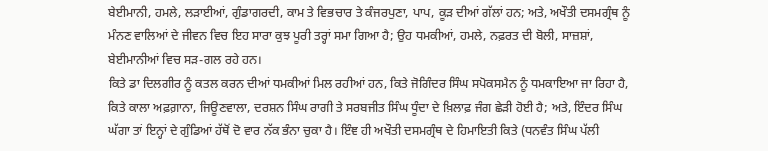ਬੇਈਮਾਨੀ, ਹਮਲੇ, ਲੜਾਈਆਂ, ਗੁੰਡਾਗਰਦੀ, ਕਾਮ ਤੇ ਵਿਭਚਾਰ ਤੇ ਕੰਜਰਪੁਣਾ, ਪਾਪ, ਕੂੜ ਦੀਆਂ ਗੱਲਾਂ ਹਨ; ਅਤੇ, ਅਖੌਤੀ ਦਸਮਗ੍ਰੰਥ ਨੂੰ ਮੰਨਣ ਵਾਲਿਆਂ ਦੇ ਜੀਵਨ ਵਿਚ ਇਹ ਸਾਰਾ ਕੁਝ ਪੂਰੀ ਤਰ੍ਹਾਂ ਸਮਾ ਗਿਆ ਹੈ; ਉਹ ਧਮਕੀਆਂ, ਹਮਲੇ, ਨਫ਼ਰਤ ਦੀ ਬੋਲੀ, ਸਾਜ਼ਸ਼ਾਂ, ਬੇਈਮਾਨੀਆਂ ਵਿਚ ਸੜ-ਗਲ ਰਹੇ ਹਨ।
ਕਿਤੇ ਡਾ ਦਿਲਗੀਰ ਨੂੰ ਕਤਲ ਕਰਨ ਦੀਆਂ ਧਮਕੀਆਂ ਮਿਲ ਰਹੀਆਂ ਹਨ, ਕਿਤੇ ਜੋਗਿੰਦਰ ਸਿੰਘ ਸਪੋਕਸਮੈਨ ਨੂੰ ਧਮਕਾਇਆ ਜਾ ਰਿਹਾ ਹੈ, ਕਿਤੇ ਕਾਲਾ ਅਫ਼ਗ਼ਾਨਾ, ਜਿਊਣਵਾਲਾ, ਦਰਸ਼ਨ ਸਿੰਘ ਰਾਗੀ ਤੇ ਸਰਬਜੀਤ ਸਿੰਘ ਧੂੰਦਾ ਦੇ ਖ਼ਿਲਾਫ਼ ਜੰਗ ਛੇੜੀ ਹੋਈ ਹੈ; ਅਤੇ, ਇੰਦਰ ਸਿੰਘ ਘੱਗਾ ਤਾਂ ਇਨ੍ਹਾਂ ਦੇ ਗੁੰਡਿਆਂ ਹੱਥੋਂ ਦੋ ਵਾਰ ਨੱਕ ਭੰਨਾ ਚੁਕਾ ਹੈ। ਇੰਞ ਹੀ ਅਖੌਤੀ ਦਸਮਗ੍ਰੰਥ ਦੇ ਹਿਮਾਇਤੀ ਕਿਤੇ (ਧਨਵੰਤ ਸਿੰਘ ਪੱਲੀ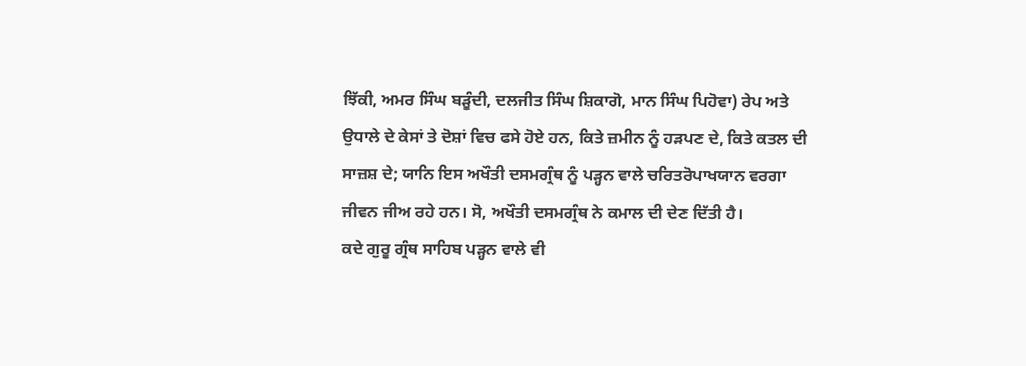ਝਿੱਕੀ, ਅਮਰ ਸਿੰਘ ਬੜੂੰਦੀ, ਦਲਜੀਤ ਸਿੰਘ ਸ਼ਿਕਾਗੋ, ਮਾਨ ਸਿੰਘ ਪਿਹੋਵਾ) ਰੇਪ ਅਤੇ ਉਧਾਲੇ ਦੇ ਕੇਸਾਂ ਤੇ ਦੋਸ਼ਾਂ ਵਿਚ ਫਸੇ ਹੋਏ ਹਨ, ਕਿਤੇ ਜ਼ਮੀਨ ਨੂੰ ਹੜਪਣ ਦੇ, ਕਿਤੇ ਕਤਲ ਦੀ ਸਾਜ਼ਸ਼ ਦੇ; ਯਾਨਿ ਇਸ ਅਖੌਤੀ ਦਸਮਗ੍ਰੰਥ ਨੂੰ ਪੜ੍ਹਨ ਵਾਲੇ ਚਰਿਤਰੋਪਾਖਯਾਨ ਵਰਗਾ ਜੀਵਨ ਜੀਅ ਰਹੇ ਹਨ। ਸੋ, ਅਖੌਤੀ ਦਸਮਗ੍ਰੰਥ ਨੇ ਕਮਾਲ ਦੀ ਦੇਣ ਦਿੱਤੀ ਹੈ।
ਕਦੇ ਗੁਰੂ ਗ੍ਰੰਥ ਸਾਹਿਬ ਪੜ੍ਹਨ ਵਾਲੇ ਵੀ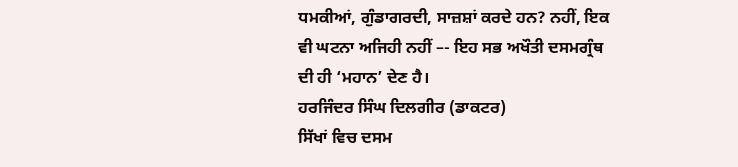ਧਮਕੀਆਂ, ਗੁੰਡਾਗਰਦੀ, ਸਾਜ਼ਸ਼ਾਂ ਕਰਦੇ ਹਨ? ਨਹੀਂ, ਇਕ ਵੀ ਘਟਨਾ ਅਜਿਹੀ ਨਹੀਂ –- ਇਹ ਸਭ ਅਖੌਤੀ ਦਸਮਗ੍ਰੰਥ ਦੀ ਹੀ ‘ਮਹਾਨ’ ਦੇਣ ਹੈ।
ਹਰਜਿੰਦਰ ਸਿੰਘ ਦਿਲਗੀਰ (ਡਾਕਟਰ)
ਸਿੱਖਾਂ ਵਿਚ ਦਸਮ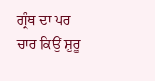ਗ੍ਰੰਥ ਦਾ ਪਰ ਚਾਰ ਕਿਉਂ ਸ਼ੁਰੂ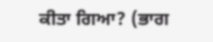ਕੀਤਾ ਗਿਆ? (ਭਾਗ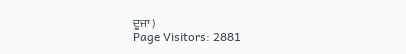ਦੂਜਾ )
Page Visitors: 2881